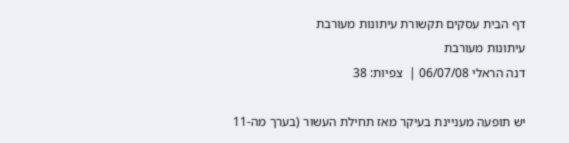דף הבית עסקים תקשורת עיתונות מעורבת
עיתונות מעורבת
דנה הראלי 06/07/08 |  צפיות: 38

יש תופעה מעניינת בעיקר מאז תחילת העשור (בערך מה-11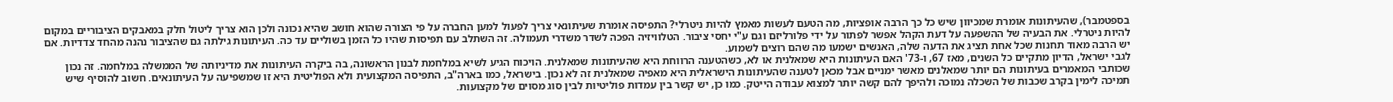בספטמבר), שהעיתונות אומרת שמכיוון שיש כל כך הרבה אופציות, מה הטעם לעשות מאמץ להיות ניטרלי? התפיסה אומרת שעיתונאי צריך לפעול למען החברה על פי הצורה שהוא חושב שהיא נכונה ולכן הוא צריך ליטול חלק במאבקים הציבוריים במקום להיות ניטרלי. את הבעיה של ההשפעה על דעת הקהל אפשר לפתור על ידי פלורליזם וגם ע"י יחסי ציבור. הטלוויזיה הפכה לשדר משדרי תעמולה. זה השתלב עם תפיסות שהיו כל הזמן בשוליים עד כה. העיתונות גילתה גם שהציבור נהנה מהחד צדדיות. אם יש הרבה מאוד תחנות שכל אחת תציג את הדעה שלה, האנשים ישמעו מה שהם רוצים לשמוע.
לגבי ישראל, הדיון מתקיים כל השנים, מאז 67, ו-73' האם העיתונות היא שמאלנית או לא, כשהטענה הרווחת היא שהעיתונות שמאלנית. הויכוח הגיע לשיא במלחמת לבנון הראשונה, בה ביקרה העיתונות את מדיניותה של הממשלה במלחמה. זה נכון שכותבי המאמרים בעיתונות הם יותר שמאלנים מאשר ימניים אבל מכאן לטענה שהעיתונות הישראלית היא מאפיה שמאלנית זה לא נכון. בישראל, כמו בארה"ב, התפיסה המקצועית ולא הפוליטית היא זו שמשפיעה על העיתונאים. חשוב להוסיף שיש תמיכה לימין בקרב שכבות של השכלה נמוכה ולהיפך להם קשה יותר למצוא עבודה הייטק. כמו כן, יש קשר בין עמדות פוליטיות לבין סוג מסוים של מקצועות.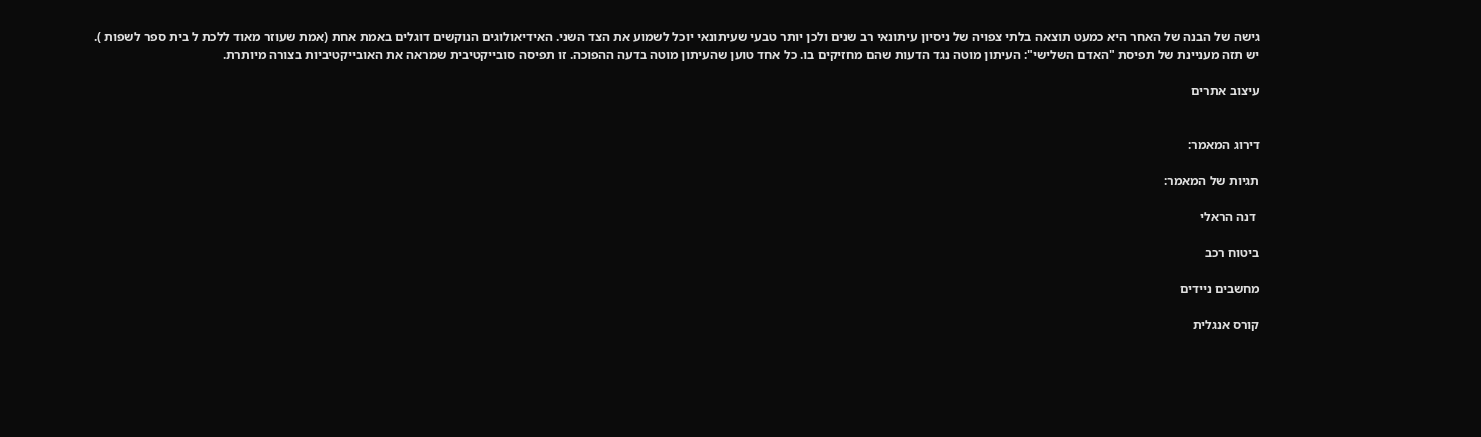גישה של הבנה של האחר היא כמעט תוצאה בלתי צפויה של ניסיון עיתונאי רב שנים ולכן יותר טבעי שעיתונאי יוכל לשמוע את הצד השני. האידיאולוגים הנוקשים דוגלים באמת אחת (אמת שעוזר מאוד ללכת ל בית ספר לשפות ).
יש תזה מעניינת של תפיסת "האדם השלישי": העיתון מוטה נגד הדעות שהם מחזיקים בו. כל אחד טוען שהעיתון מוטה בדעה ההפוכה. זו תפיסה סובייקטיבית שמראה את האובייקטיביות בצורה מיותרת.

עיצוב אתרים


דירוג המאמר:

תגיות של המאמר:

 דנה הראלי

ביטוח רכב

מחשבים ניידים

קורס אנגלית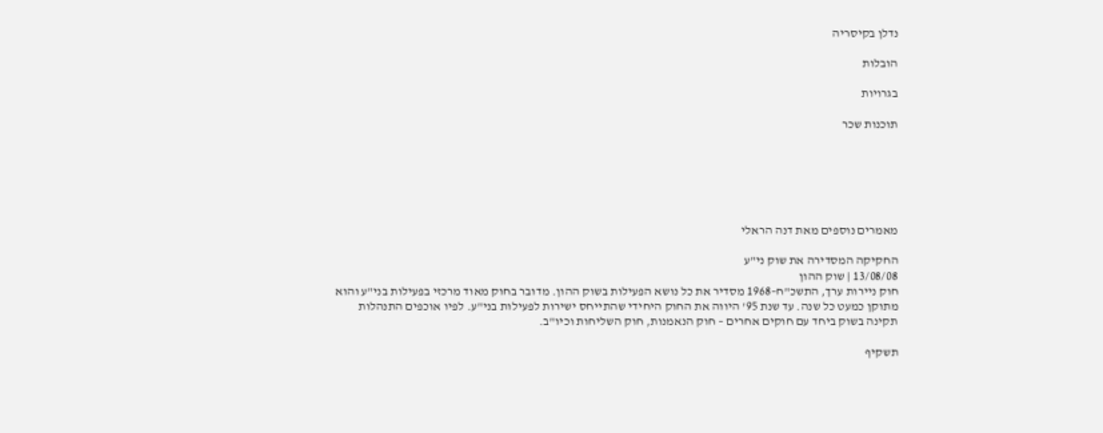נדלן בקיסריה

הובלות

בגרויות

תוכנות שכר






מאמרים נוספים מאת דנה הראלי

החקיקה המסדירה את שוק ני"ע
13/08/08 | שוק ההון
חוק ניירות ערך, התשכ"ח–1968 מסדיר את כל נושא הפעילות בשוק ההון. מדובר בחוק מאוד מרכזי בפעילות בני"ע והוא מתוקן כמעט כל שנה. עד שנת 95' היווה את החוק היחידי שהתייחס ישירות לפעילות בני"ע. לפיו אוכפים התנהלות תקינה בשוק ביחד עם חוקים אחרים – חוק הנאמנות, חוק השליחות וכיו"ב.

תשקיף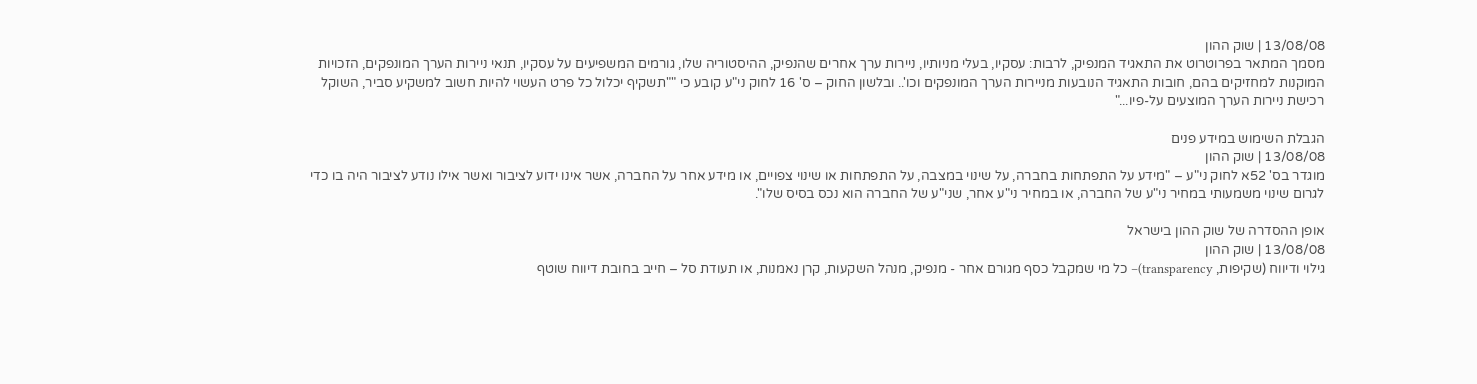13/08/08 | שוק ההון
מסמך המתאר בפרוטרוט את התאגיד המנפיק, לרבות: עסקיו, בעלי מניותיו, ניירות ערך אחרים שהנפיק, ההיסטוריה שלו, גורמים המשפיעים על עסקיו, תנאי ניירות הערך המונפקים, הזכויות המוקנות למחזיקים בהם, חובות התאגיד הנובעות מניירות הערך המונפקים וכו'.. ובלשון החוק – ס' 16 לחוק ני"ע קובע כי ""תשקיף יכלול כל פרט העשוי להיות חשוב למשקיע סביר, השוקל רכישת ניירות הערך המוצעים על-פיו..."

הגבלת השימוש במידע פנים
13/08/08 | שוק ההון
מוגדר בס' 52א לחוק ני"ע – "מידע על התפתחות בחברה, על שינוי במצבה, על התפתחות או שינוי צפויים, או מידע אחר על החברה, אשר אינו ידוע לציבור ואשר אילו נודע לציבור היה בו כדי לגרום שינוי משמעותי במחיר ני"ע של החברה, או במחיר ני"ע אחר, שני"ע של החברה הוא נכס בסיס שלו".

אופן ההסדרה של שוק ההון בישראל
13/08/08 | שוק ההון
גילוי ודיווח (שקיפות, transparency)– כל מי שמקבל כסף מגורם אחר - מנפיק, מנהל השקעות, קרן נאמנות, או תעודת סל – חייב בחובת דיווח שוטף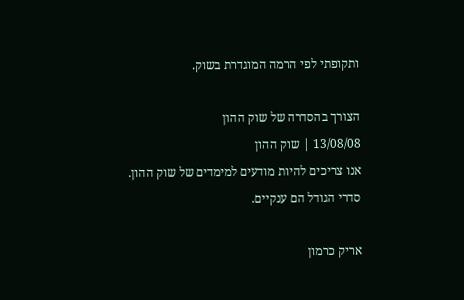ותקופתי לפי הרמה המוגדרת בשוק.

הצורך בהסדרה של שוק ההון
13/08/08 | שוק ההון
אנו צריכים להיות מודעים למימדים של שוק ההון. סדרי הגודל הם ענקיים.

אריק כרמון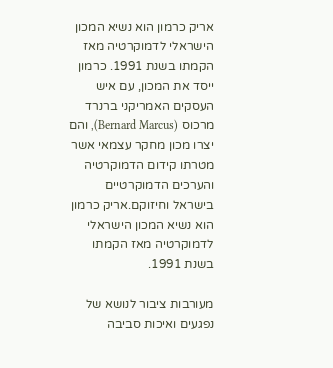אריק כרמון הוא נשיא המכון הישראלי לדמוקרטיה מאז הקמתו בשנת 1991. כרמון ייסד את המכון, עם איש העסקים האמריקני ברנרד מרכוס (Bernard Marcus), והם יצרו מכון מחקר עצמאי אשר מטרתו קידום הדמוקרטיה והערכים הדמוקרטיים בישראל וחיזוקם.אריק כרמון הוא נשיא המכון הישראלי לדמוקרטיה מאז הקמתו בשנת 1991.

מעורבות ציבור לנושא של נפגעים ואיכות סביבה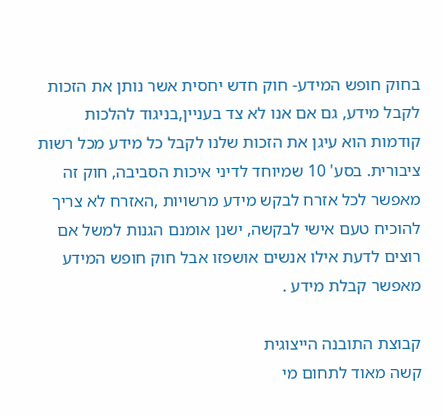בחוק חופש המידע- חוק חדש יחסית אשר נותן את הזכות לקבל מידע, גם אם אנו לא צד בעניין,בניגוד להלכות קודמות הוא עיגן את הזכות שלנו לקבל כל מידע מכל רשות ציבורית. בסע' 10 שמיוחד לדיני איכות הסביבה, חוק זה מאפשר לכל אזרח לבקש מידע מרשויות ,האזרח לא צריך להוכיח טעם אישי לבקשה, ישנן אומנם הגנות למשל אם רוצים לדעת אילו אנשים אושפזו אבל חוק חופש המידע מאפשר קבלת מידע .

קבוצת התובנה הייצוגית
קשה מאוד לתחום מי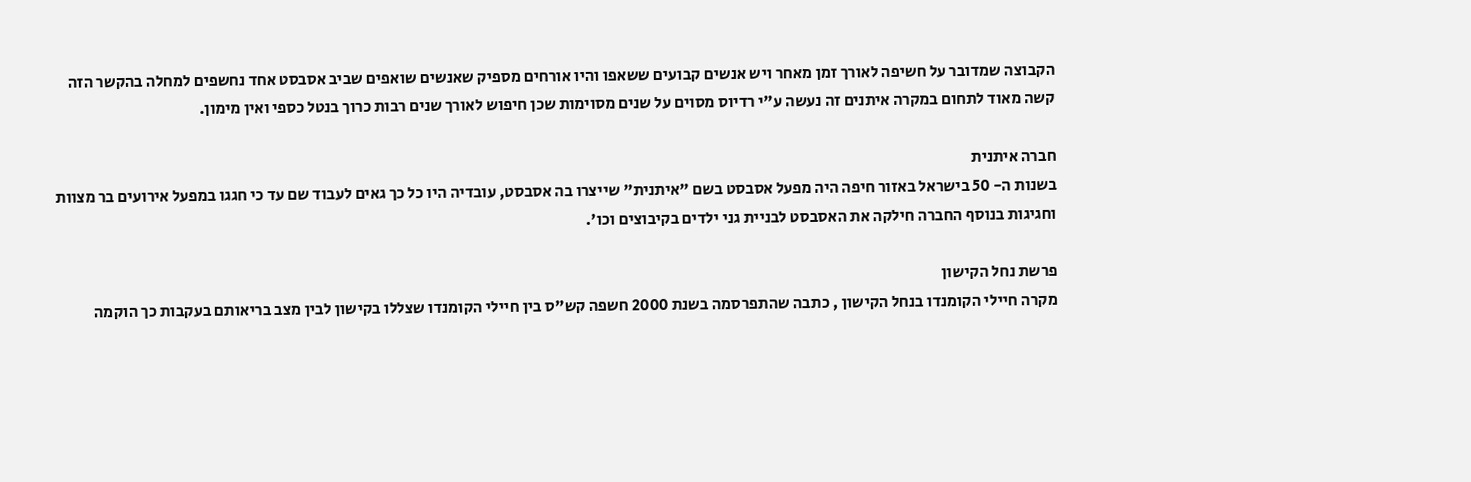הקבוצה שמדובר על חשיפה לאורך זמן מאחר ויש אנשים קבועים ששאפו והיו אורחים מספיק שאנשים שואפים שביב אסבסט אחד נחשפים למחלה בהקשר הזה קשה מאוד לתחום במקרה איתנים זה נעשה ע"י רדיוס מסוים על שנים מסוימות שכן חיפוש לאורך שנים רבות כרוך בנטל כספי ואין מימון.

חברה איתנית
בשנות ה- 50 בישראל באזור חיפה היה מפעל אסבסט בשם "איתנית" שייצרו בה אסבסט, עובדיה היו כל כך גאים לעבוד שם עד כי חגגו במפעל אירועים בר מצוות וחגיגות בנוסף החברה חילקה את האסבסט לבניית גני ילדים בקיבוצים וכו'.

פרשת נחל הקישון
מקרה חיילי הקומנדו בנחל הקישון , כתבה שהתפרסמה בשנת 2000 חשפה קש"ס בין חיילי הקומנדו שצללו בקישון לבין מצב בריאותם בעקבות כך הוקמה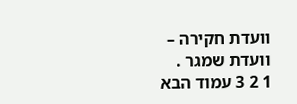וועדת חקירה – וועדת שמגר .
1 2 3 עמוד הבא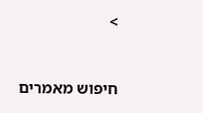>


חיפוש מאמרים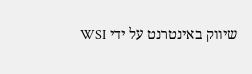שיווק באינטרנט על ידי WSI